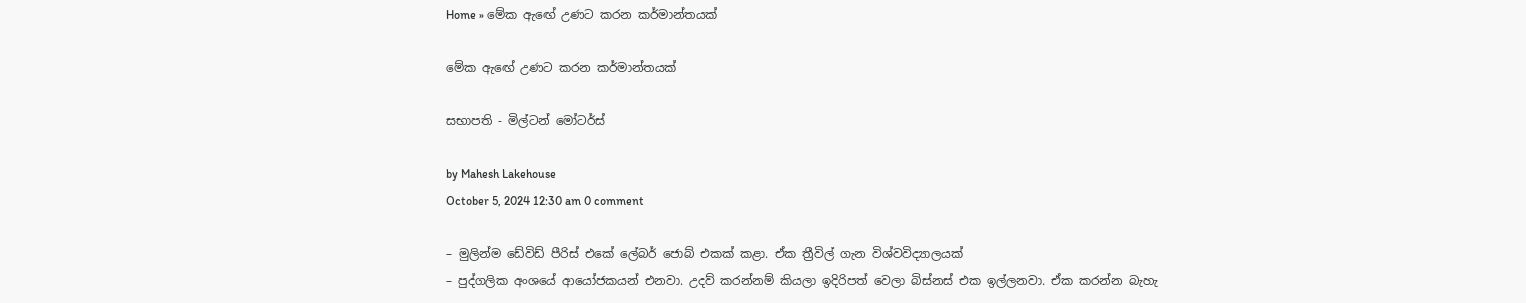Home » මේක ඇඟේ උණට කරන කර්මාන්තයක්

මේක ඇඟේ උණට කරන කර්මාන්තයක්

සභාපති - මිල්ටන් මෝටර්ස්

by Mahesh Lakehouse
October 5, 2024 12:30 am 0 comment

– මුලින්ම ඩේවිඩ් පීරිස් එකේ ලේබර් ජොබ් එකක් කළා. ඒක ත්‍රීවිල් ගැන විශ්වවිද්‍යාලයක්
– පුද්ගලික අංශයේ ආයෝජකයන් එනවා. උදව් කරන්නම් කියලා ඉදිරිපත් වෙලා බිස්නස් එක ඉල්ලනවා. ඒක කරන්න බැහැ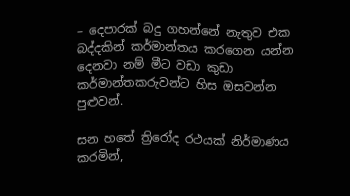– දෙපාරක් බදු ගහන්නේ නැතුව එක බද්දකින් කර්මාන්තය කරගෙන යන්න දෙනවා නම් මීට වඩා කුඩා කර්මාන්තකරුවන්ට හිස ඔසවන්න පුළුවන්.

සන හතේ ත්‍රිරෝද රථයක් නිර්මාණය කරමින්,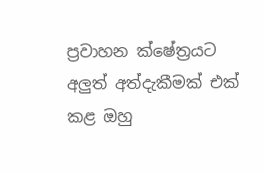ප්‍රවාහන ක්ෂේත්‍රයට අලුත් අත්දැකීමක් එක් කළ ඔහු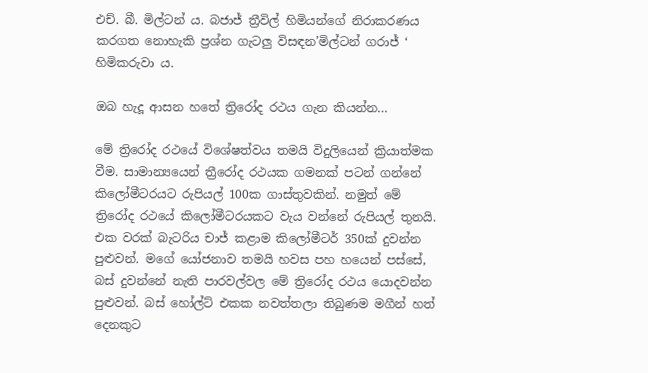එච්. බී. මිල්ටන් ය. බජාජ් ත්‍රීවිල් හිමියන්ගේ නිරාකරණය කරගත නොහැකි ප්‍රශ්න ගැටලු විසඳන’මිල්ටන් ගරාජ් ‘ හිමිකරුවා ය.

ඔබ හැදූ ආසන හතේ ත්‍රිරෝද රථය ගැන කියන්න…

මේ ත්‍රිරෝද රථයේ විශේෂත්වය තමයි විදුලියෙන් ක්‍රියාත්මක වීම. සාමාන්‍යයෙන් ත්‍රීරෝද රථයක ගමනක් පටන් ගන්නේ කිලෝමීටරයට රුපියල් 100ක ගාස්තුවකින්. නමුත් මේ ත්‍රිරෝද රථයේ කිලෝමීටරයකට වැය වන්නේ රුපියල් තුනයි. එක වරක් බැටරිය චාජ් කළාම කිලෝමීටර් 350ක් දුවන්න පුළුවන්. මගේ යෝජනාව තමයි හවස පහ හයෙන් පස්සේ, බස් දුවන්නේ නැති පාරවල්වල මේ ත්‍රිරෝද රථය යොදවන්න පුළුවන්. බස් හෝල්ට් එකක නවත්තලා තිබුණම මගීන් හත් දෙනකුට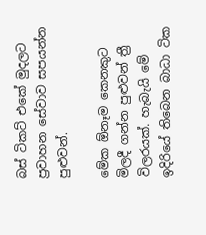බස් ටිකට් එකේ මුදලට ප්‍රවාහන සේවාව සපයන්න පුළුවන්.

මේක ඕනෑම කෙනකුට මිලදී ගන්න පුළුවන් ත්‍රී විලරයක්. හැබැයි මේ ඉදිරියේ තිබෙන බාධා ටික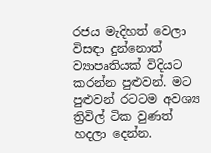රජය මැදිහත් වෙලා විසඳා දුන්නොත් ව්‍යාපෘතියක් විදියට කරන්න පුළුවන්. මට පුළුවන් රටටම අවශ්‍ය ත්‍රිවිල් ටික වුණත් හදලා දෙන්න.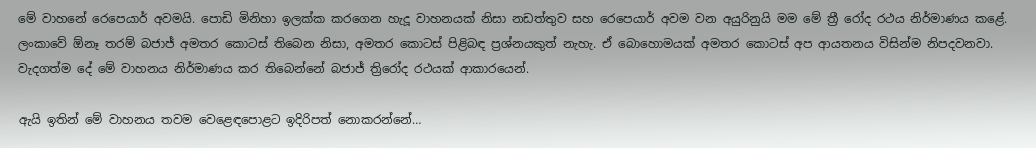මේ වාහනේ රෙපෙයාර් අවමයි. පොඩි මිනිහා ඉලක්ක කරගෙන හැදූ වාහනයක් නිසා නඩත්තුව සහ රෙපෙයාර් අවම වන අයුරිනුයි මම මේ ත්‍රී රෝද රථය නිර්මාණය කළේ. ලංකාවේ ඕනෑ තරම් බජාජ් අමතර කොටස් තිබෙන නිසා, අමතර කොටස් පිළිබඳ ප්‍රශ්නයකුත් නැහැ. ඒ බොහොමයක් අමතර කොටස් අප ආයතනය විසින්ම නිපදවනවා. වැදගත්ම දේ මේ වාහනය නිර්මාණය කර තිබෙන්නේ බජාජ් ත්‍රිරෝද රථයක් ආකාරයෙන්.

ඇයි ඉතින් මේ වාහනය තවම වෙළෙඳපොළට ඉදිරිපත් නොකරන්නේ…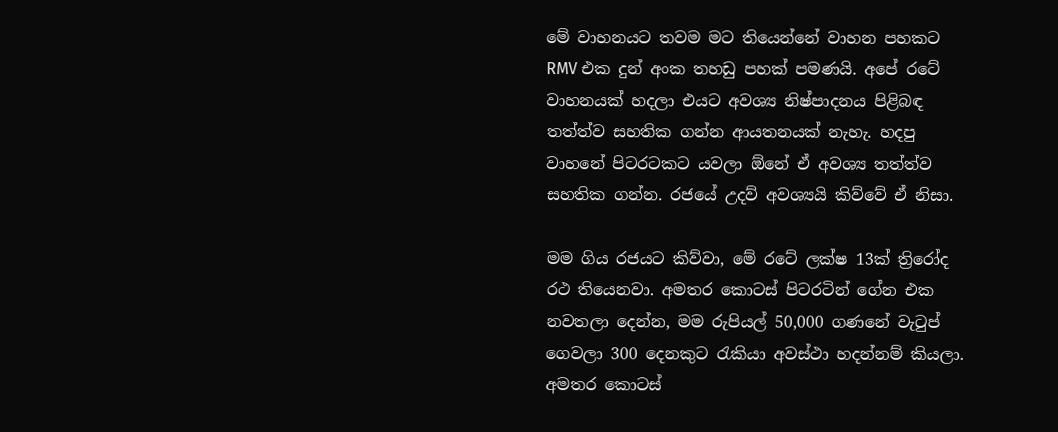මේ වාහනයට තවම මට තියෙන්නේ වාහන පහකට RMV එක දුන් අංක තහඩු පහක් පමණයි. අපේ රටේ වාහනයක් හදලා එයට අවශ්‍ය නිෂ්පාදනය පිළිබඳ තත්ත්ව සහතික ගන්න ආයතනයක් නැහැ. හදපු වාහනේ පිටරටකට යවලා ඕනේ ඒ අවශ්‍ය තත්ත්ව සහතික ගන්න. රජයේ උදව් අවශ්‍යයි කිව්වේ ඒ නිසා.

මම ගිය රජයට කිව්වා, මේ රටේ ලක්ෂ 13ක් ත්‍රිරෝද රථ තියෙනවා. අමතර කොටස් පිටරටින් ගේන එක නවතලා දෙන්න, මම රුපියල් 50,000 ගණනේ වැටුප් ගෙවලා 300 දෙනකුට රැකියා අවස්ථා හදන්නම් කියලා. අමතර කොටස්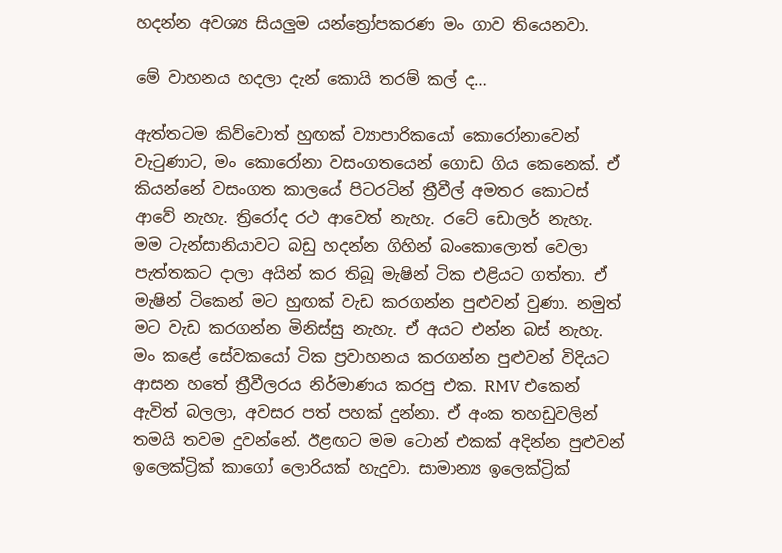හදන්න අවශ්‍ය සියලුම යන්ත්‍රෝපකරණ මං ගාව තියෙනවා.

මේ වාහනය හදලා දැන් කොයි තරම් කල් ද…

ඇත්තටම කිව්වොත් හුඟක් ව්‍යාපාරිකයෝ කොරෝනාවෙන් වැටුණාට, මං කොරෝනා වසංගතයෙන් ගොඩ ගිය කෙනෙක්. ඒ කියන්නේ වසංගත කාලයේ පිටරටින් ත්‍රීවීල් අමතර කොටස් ආවේ නැහැ. ත්‍රිරෝද රථ ආවෙත් නැහැ. රටේ ඩොලර් නැහැ. මම ටැන්සානියාවට බඩු හදන්න ගිහින් බංකොලොත් වෙලා පැත්තකට දාලා අයින් කර තිබූ මැෂින් ටික එළියට ගත්තා. ඒ මැෂින් ටිකෙන් මට හුඟක් වැඩ කරගන්න පුළුවන් වුණා. නමුත් මට වැඩ කරගන්න මිනිස්සු නැහැ. ඒ අයට එන්න බස් නැහැ. මං කළේ සේවකයෝ ටික ප්‍රවාහනය කරගන්න පුළුවන් විදියට ආසන හතේ ත්‍රීවීලරය නිර්මාණය කරපු එක. RMV එකෙන් ඇවිත් බලලා, අවසර පත් පහක් දුන්නා. ඒ අංක තහඩුවලින් තමයි තවම දුවන්නේ. ඊළඟට මම ටොන් එකක් අදින්න පුළුවන් ඉලෙක්ට්‍රික් කාගෝ ලොරියක් හැදුවා. සාමාන්‍ය ඉලෙක්ට්‍රික්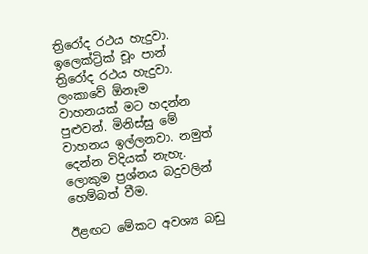ත්‍රිරෝද රථය හැදුවා. ඉලෙක්ට්‍රික් චූං පාන් ත්‍රිරෝද රථය හැදුවා. ලංකාවේ ඕනෑම වාහනයක් මට හදන්න පුළුවන්. මිනිස්සු මේ වාහනය ඉල්ලනවා. නමුත් දෙන්න විදියක් නැහැ. ලොකුම ප්‍රශ්නය බදුවලින් හෙම්බත් වීම.

ඊළඟට මේකට අවශ්‍ය බඩු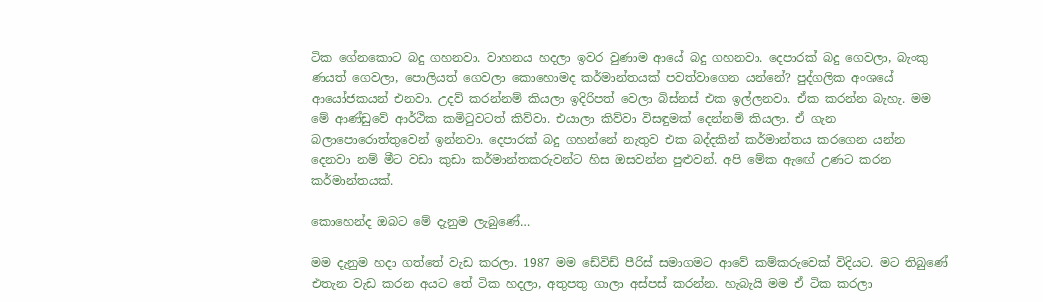ටික ගේනකොට බදු ගහනවා. වාහනය හදලා ඉවර වුණාම ආයේ බදු ගහනවා. දෙපාරක් බදු ගෙවලා, බැංකු ණයත් ගෙවලා, පොලියත් ගෙවලා කොහොමද කර්මාන්තයක් පවත්වාගෙන යන්නේ? පුද්ගලික අංශයේ ආයෝජකයන් එනවා. උදව් කරන්නම් කියලා ඉදිරිපත් වෙලා බිස්නස් එක ඉල්ලනවා. ඒක කරන්න බැහැ. මම මේ ආණ්ඩුවේ ආර්ථික කමිටුවටත් කිව්වා. එයාලා කිව්වා විසඳුමක් දෙන්නම් කියලා. ඒ ගැන බලාපොරොත්තුවෙන් ඉන්නවා. දෙපාරක් බදු ගහන්නේ නැතුව එක බද්දකින් කර්මාන්තය කරගෙන යන්න දෙනවා නම් මීට වඩා කුඩා කර්මාන්තකරුවන්ට හිස ඔසවන්න පුළුවන්. අපි මේක ඇඟේ උණට කරන කර්මාන්තයක්.

කොහෙන්ද ඔබට මේ දැනුම ලැබුණේ…

මම දැනුම හදා ගත්තේ වැඩ කරලා. 1987 මම ඩේවිඩ් පීරිස් සමාගමට ආවේ කම්කරුවෙක් විදියට. මට තිබුණේ එතැන වැඩ කරන අයට තේ ටික හදලා, අතුපතු ගාලා අස්පස් කරන්න. හැබැයි මම ඒ ටික කරලා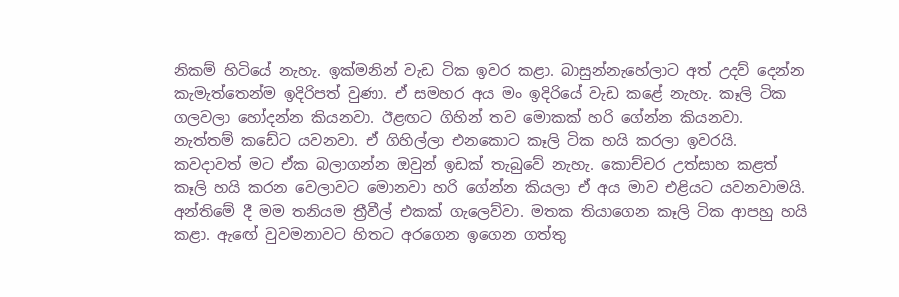නිකම් හිටියේ නැහැ. ඉක්මනින් වැඩ ටික ඉවර කළා. බාසුන්නැහේලාට අත් උදව් දෙන්න කැමැත්තෙන්ම ඉදිරිපත් වුණා. ඒ සමහර අය මං ඉදිරියේ වැඩ කළේ නැහැ. කෑලි ටික ගලවලා හෝදන්න කියනවා. ඊළඟට ගිහින් තව මොකක් හරි ගේන්න කියනවා. නැත්තම් කඩේට යවනවා. ඒ ගිහිල්ලා එනකොට කෑලි ටික හයි කරලා ඉවරයි. කවදාවත් මට ඒක බලාගන්න ඔවුන් ඉඩක් තැබුවේ නැහැ. කොච්චර උත්සාහ කළත් කෑලි හයි කරන වෙලාවට මොනවා හරි ගේන්න කියලා ඒ අය මාව එළියට යවනවාමයි. අන්තිමේ දී මම තනියම ත්‍රීවීල් එකක් ගැලෙව්වා. මතක තියාගෙන කෑලි ටික ආපහු හයි කළා. ඇඟේ වුවමනාවට හිතට අරගෙන ඉගෙන ගත්තු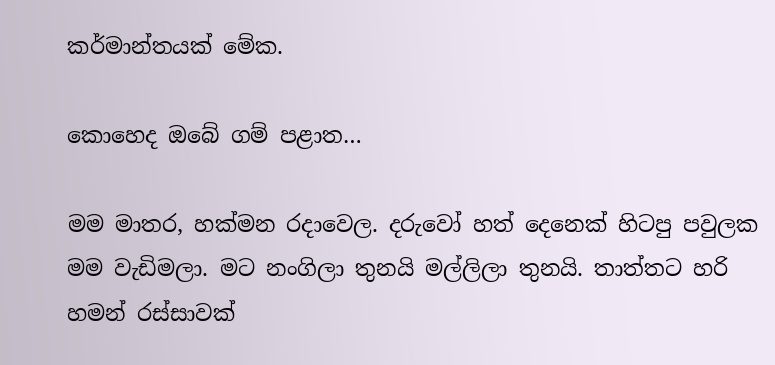කර්මාන්තයක් මේක.

කොහෙද ඔබේ ගම් පළාත…

මම මාතර, හක්මන රදාවෙල. දරුවෝ හත් දෙනෙක් හිටපු පවුලක මම වැඩිමලා. මට නංගිලා තුනයි මල්ලිලා තුනයි. තාත්තට හරි හමන් රස්සාවක්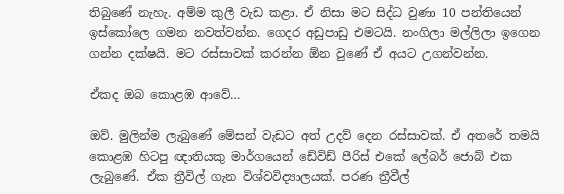තිබුණේ නැහැ. අම්ම කුලී වැඩ කළා. ඒ නිසා මට සිද්ධ වුණා 10 පන්තියෙන් ඉස්කෝලෙ ගමන නවත්වන්න. ගෙදර අඩුපාඩු එමටයි. නංගිලා මල්ලිලා ඉගෙන ගන්න දක්ෂයි. මට රස්සාවක් කරන්න ඕන වුණේ ඒ අයට උගන්වන්න.

ඒකද ඔබ කොළඹ ආවේ…

ඔව්. මුලින්ම ලැබුණේ මේසන් වැඩට අත් උදව් දෙන රස්සාවක්. ඒ අතරේ තමයි කොළඹ හිටපු ඥාතියකු මාර්ගයෙන් ඩේවිඩ් පීරිස් එකේ ලේබර් ජොබ් එක ලැබුණේ. ඒක ත්‍රීවිල් ගැන විශ්වවිද්‍යාලයක්. පරණ ත්‍රීවීල්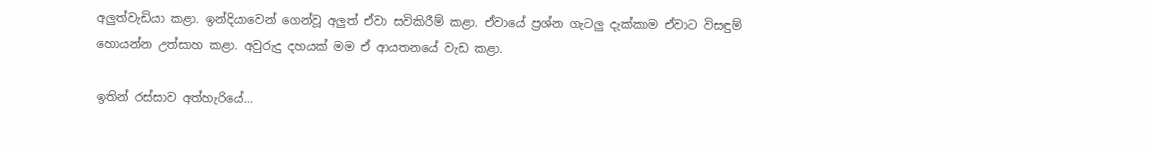අලුත්වැඩියා කළා. ඉන්දියාවෙන් ගෙන්වූ අලුත් ඒවා සවිකිරීම් කළා. ඒවායේ ප්‍රශ්න ගැටලු දැක්කාම ඒවාට විසඳුම් හොයන්න උත්සාහ කළා. අවුරුදු දහයක් මම ඒ ආයතනයේ වැඩ කළා.

ඉතින් රස්සාව අත්හැරියේ…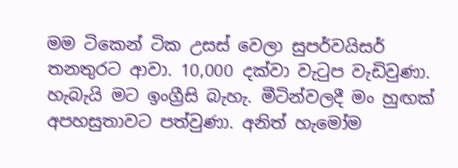මම ටිකෙන් ටික උසස් වෙලා සුපර්වයිසර් තනතුරට ආවා. 10,000 දක්වා වැටුප වැඩිවුණා. හැබැයි මට ඉංග්‍රීසි බැහැ. මීටින්වලදී මං හුඟක් අපහසුතාවට පත්වුණා. අනිත් හැමෝම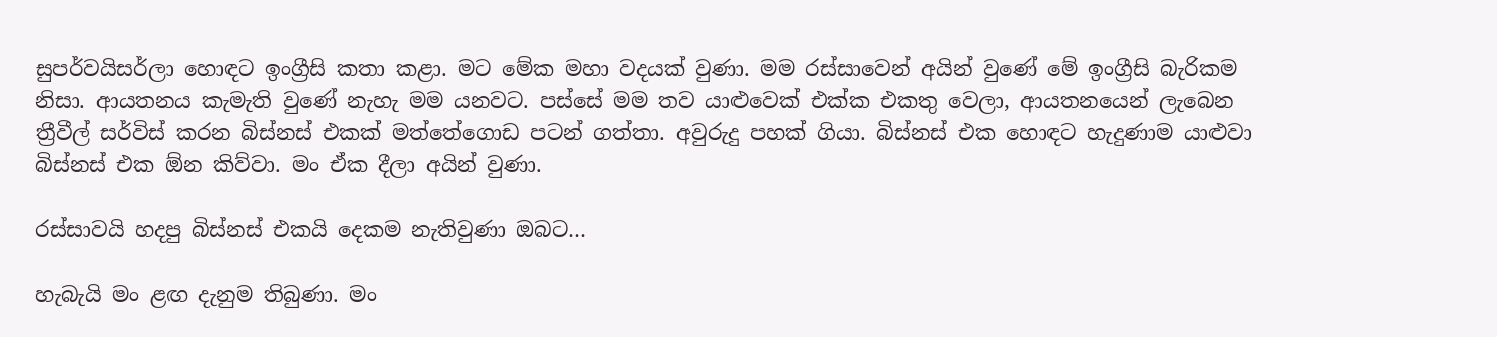සුපර්වයිසර්ලා හොඳට ඉංග්‍රීසි කතා කළා. මට මේක මහා වදයක් වුණා. මම රස්සාවෙන් අයින් වුණේ මේ ඉංග්‍රීසි බැරිකම නිසා. ආයතනය කැමැති වුණේ නැහැ මම යනවට. පස්සේ මම තව යාළුවෙක් එක්ක එකතු වෙලා, ආයතනයෙන් ලැබෙන ත්‍රීවීල් සර්විස් කරන බිස්නස් එකක් මත්තේගොඩ පටන් ගත්තා. අවුරුදු පහක් ගියා. බිස්නස් එක හොඳට හැදුණාම යාළුවා බිස්නස් එක ඕන කිව්වා. මං ඒක දීලා අයින් වුණා.

රස්සාවයි හදපු බිස්නස් එකයි දෙකම නැතිවුණා ඔබට…

හැබැයි මං ළඟ දැනුම තිබුණා. මං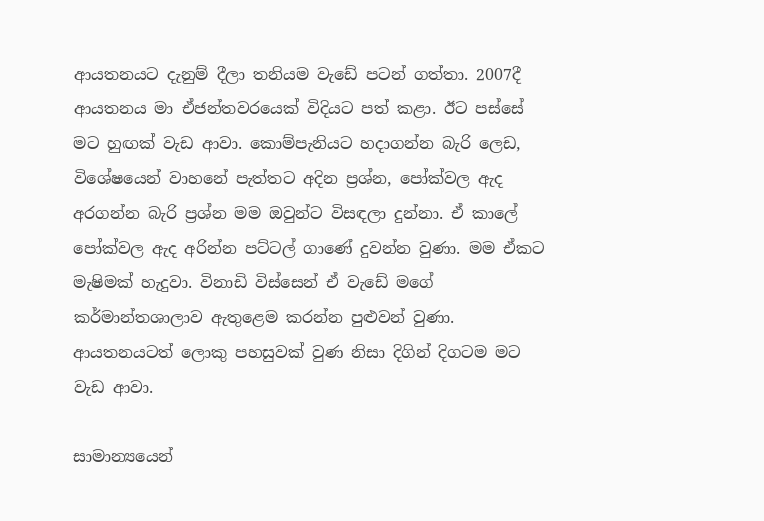ආයතනයට දැනුම් දීලා තනියම වැඩේ පටන් ගත්තා. 2007දී ආයතනය මා ඒජන්තවරයෙක් විදියට පත් කළා. ඊට පස්සේ මට හුඟක් වැඩ ආවා. කොම්පැනියට හදාගන්න බැරි ලෙඩ, විශේෂයෙන් වාහනේ පැත්තට අදින ප්‍රශ්න, පෝක්වල ඇද අරගන්න බැරි ප්‍රශ්න මම ඔවුන්ට විසඳලා දුන්නා. ඒ කාලේ පෝක්වල ඇද අරින්න පට්ටල් ගාණේ දුවන්න වුණා. මම ඒකට මැෂිමක් හැදුවා. විනාඩි විස්සෙන් ඒ වැඩේ මගේ කර්මාන්තශාලාව ඇතුළෙම කරන්න පුළුවන් වුණා. ආයතනයටත් ලොකු පහසුවක් වුණ නිසා දිගින් දිගටම මට වැඩ ආවා.

සාමාන්‍යයෙන්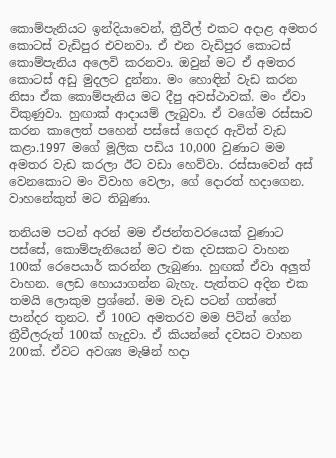කොම්පැනියට ඉන්දියාවෙන්, ත්‍රීවීල් එකට අදාළ අමතර කොටස් වැඩිපුර එවනවා. ඒ එන වැඩිපුර කොටස් කොම්පැනිය අලෙවි කරනවා. ඔවුන් මට ඒ අමතර කොටස් අඩු මුදලට දුන්නා. මං හොඳින් වැඩ කරන නිසා ඒක කොම්පැනිය මට දීපු අවස්ථාවක්. මං ඒවා විකුණුවා. හුඟාක් ආදායම් ලැබුවා. ඒ වගේම රස්සාව කරන කාලෙත් පහෙන් පස්සේ ගෙදර ඇවිත් වැඩ කළා.1997 මගේ මූලික පඩිය 10,000 වුණාට මම අමතර වැඩ කරලා ඊට වඩා හෙව්වා. රස්සාවෙන් අස් වෙනකොට මං විවාහ වෙලා, ගේ දොරත් හදාගෙන. වාහනේකුත් මට තිබුණා.

තනියම පටන් අරන් මම ඒජන්තවරයෙක් වුණාට පස්සේ, කොම්පැනියෙන් මට එක දවසකට වාහන 100ක් රෙපෙයාර් කරන්න ලැබුණා. හුඟක් ඒවා අලුත් වාහන. ලෙඩ හොයාගන්න බැහැ. පැත්තට අදින එක තමයි ලොකුම ප්‍රශ්නේ. මම වැඩ පටන් ගත්තේ පාන්දර තුනට. ඒ 100ට අමතරව මම පිටින් ගේන ත්‍රීවීලරුත් 100ක් හැදුවා. ඒ කියන්නේ දවසට වාහන 200ක්. ඒවට අවශ්‍ය මැෂින් හදා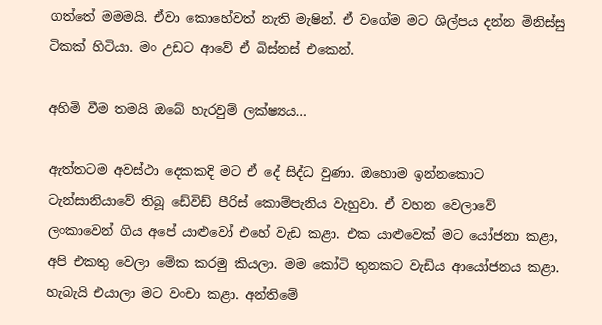ගත්තේ මමමයි. ඒවා කොහේවත් නැති මැෂින්. ඒ වගේම මට ශිල්පය දන්න මිනිස්සු ටිකක් හිටියා. මං උඩට ආවේ ඒ බිස්නස් එකෙන්.

අහිමි වීම තමයි ඔබේ හැරවුම් ලක්ෂ්‍යය…

ඇත්තටම අවස්ථා දෙකකදි මට ඒ දේ සිද්ධ වුණා. ඔහොම ඉන්නකොට ටැන්සානියාවේ තිබූ ඩේවිඩ් පීරිස් කොම්පැනිය වැහුවා. ඒ වහන වෙලාවේ ලංකාවෙන් ගිය අපේ යාළුවෝ එහේ වැඩ කළා. එක යාළුවෙක් මට යෝජනා කළා, අපි එකතු වෙලා මේක කරමු කියලා. මම කෝටි තුනකට වැඩිය ආයෝජනය කළා. හැබැයි එයාලා මට වංචා කළා. අන්තිමේ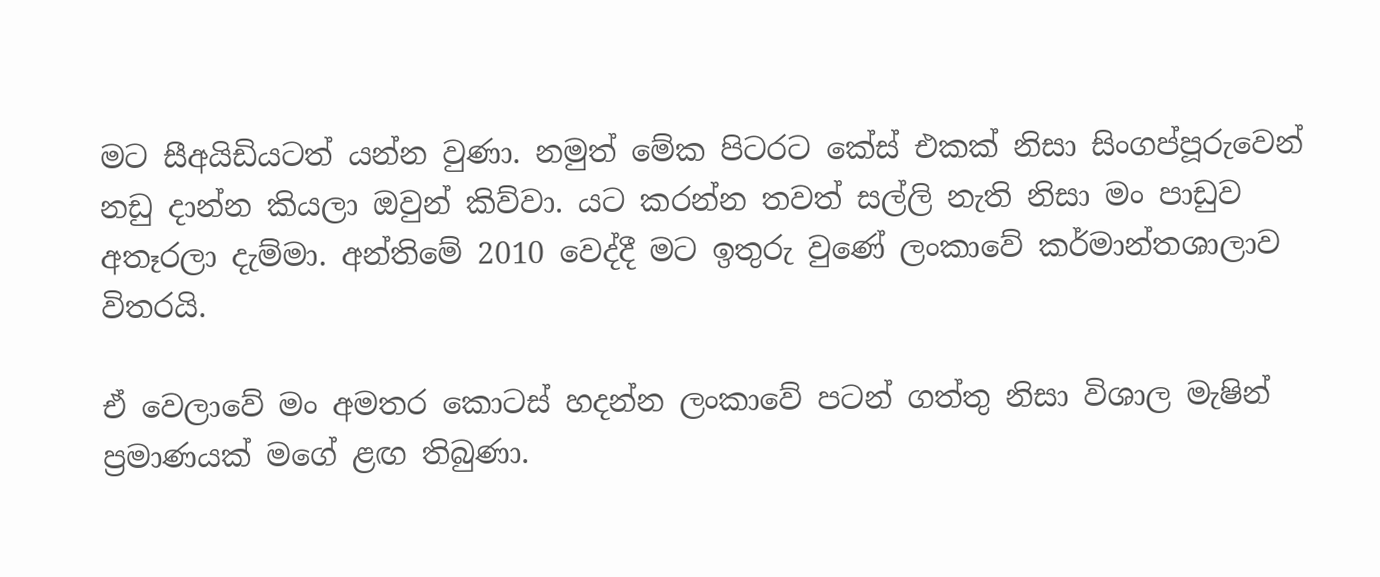මට සීඅයිඩියටත් යන්න වුණා. නමුත් මේක පිටරට කේස් එකක් නිසා සිංගප්පූරුවෙන් නඩු දාන්න කියලා ඔවුන් කිව්වා. යට කරන්න තවත් සල්ලි නැති නිසා මං පාඩුව අතෑරලා දැම්මා. අන්තිමේ 2010 වෙද්දී මට ඉතුරු වුණේ ලංකාවේ කර්මාන්තශාලාව විතරයි.

ඒ වෙලාවේ මං අමතර කොටස් හදන්න ලංකාවේ පටන් ගත්තු නිසා විශාල මැෂින් ප්‍රමාණයක් මගේ ළඟ තිබුණා.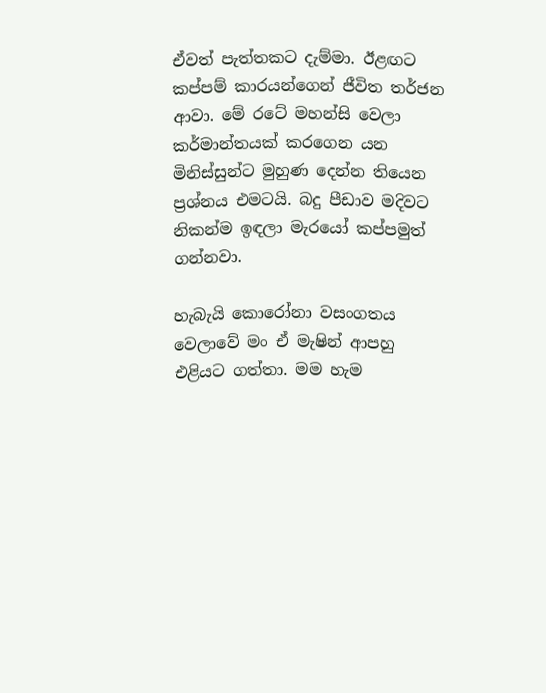ඒවත් පැත්තකට දැම්මා. ඊළඟට කප්පම් කාරයන්ගෙන් ජීවිත තර්ජන ආවා. මේ රටේ මහන්සි වෙලා කර්මාන්තයක් කරගෙන යන මිනිස්සුන්ට මුහුණ දෙන්න තියෙන ප්‍රශ්නය එමටයි. බදු පීඩාව මදිවට නිකන්ම ඉඳලා මැරයෝ කප්පමුත් ගන්නවා.

හැබැයි කොරෝනා වසංගතය වෙලාවේ මං ඒ මැෂින් ආපහු එළියට ගත්තා. මම හැම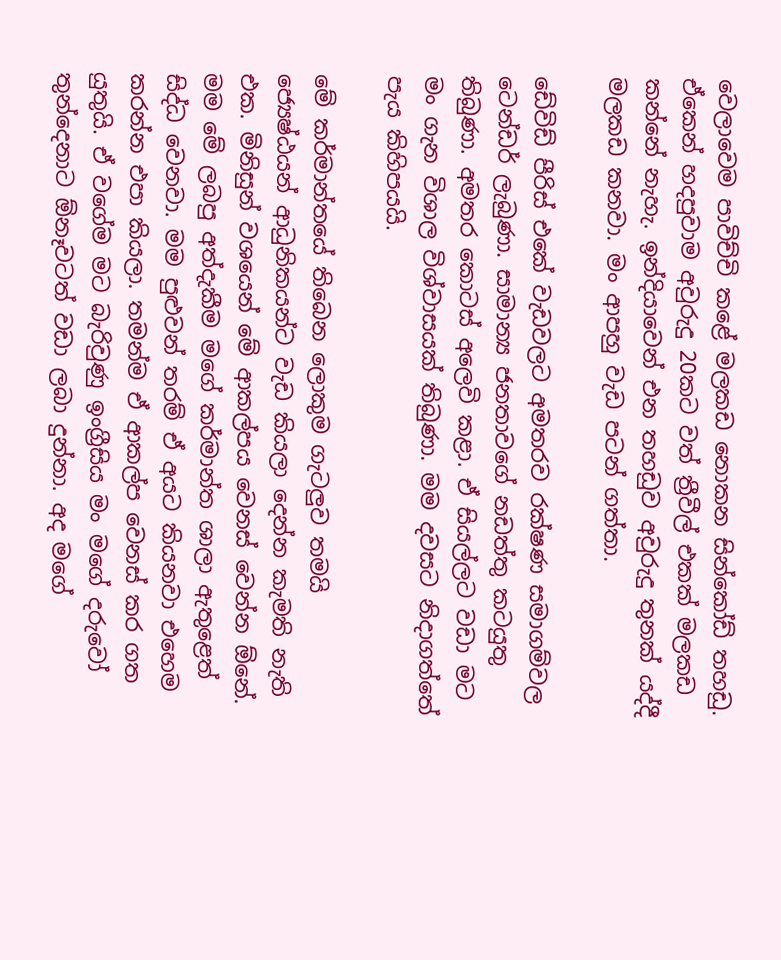වෙලාවෙම පාවිච්චි කළේ මලකඩ නොකන සින්කෝඩ් තහඩු. ඒකෙන් හදපුවාම අවුරුදු 20කට වත් ත්‍රීවීල් එකක් මලකඩ කන්නේ නැහැ. ඉන්දියාවෙන් එන තහඩුව අවුරුදු තුනක් යද්දී මලකඩ කනවා. මං ආපහු වැඩ පටන් ගත්තා.

ඩේවිඩ් පීරිස් එකේ වැඩවලට අමතරව රක්ෂණ සමාගම්වල ටෙන්ඩර් ලැබුණා. සාමාන්‍ය ජනතාවගේ නඩත්තු කටයුතු තිබුණා. අමතර කොටස් අලෙවි කළා. ඒ සියල්ලට වඩා මට මං ගැන විශාල විශ්වාසයක් තිබුණා. මම දවසට නිදාගත්තේ පැය කිහිපයයි.

මේ කර්මාන්තයේ තිබෙන ලොකුම ගැටලුව තමයි ජ්‍යෙෂ්ඨයන් ආධුනිකයන්ට වැඩ කියලා දෙන්න කැමති නැති එක. මිනිසුන් වශයෙන් මේ ආකල්පය වෙනස් වෙන්න ඕනේ. මම මේ ලබපු අත්දැකීම මගේ කර්මාන්ත ශාලා ඇතුළෙත් සිද්ධ වෙනවා. මම පුළුවන් තරම් ඒ අයට කියනවා එහෙම කරන්න එපා කියලා. තමන්ම ඒ ආකල්ප වෙනස් කර ගත යුතුයි. ඒ වගේම මට බැරිවුණු ඉංග්‍රීසිය මං මගේ දරුවෝ තුන්දෙනාට ඕනෑවටත් වඩා ලබා දුන්නා. අද මගේ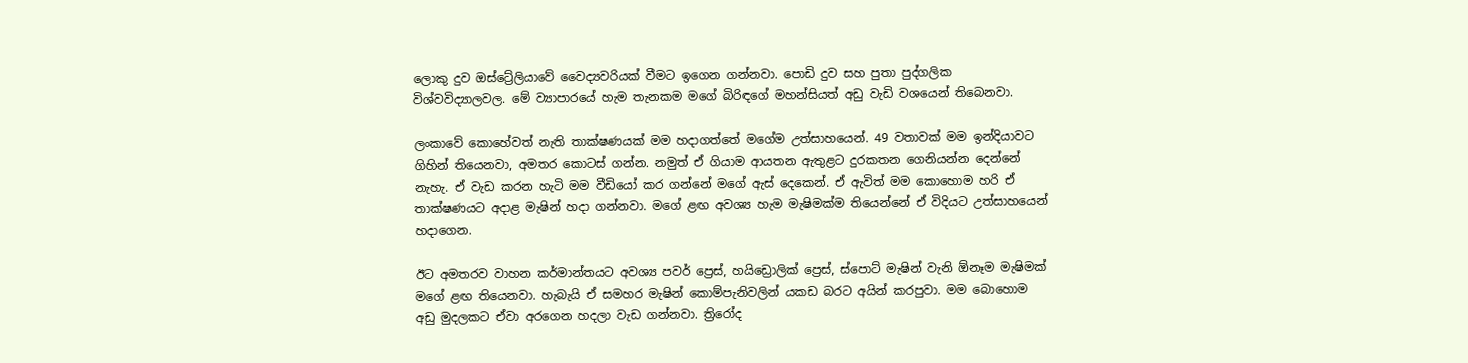ලොකු දුව ඔස්ට්‍රේලියාවේ වෛද්‍යවරියක් වීමට ඉගෙන ගන්නවා. පොඩි දුව සහ පුතා පුද්ගලික විශ්වවිද්‍යාලවල. මේ ව්‍යාපාරයේ හැම තැනකම මගේ බිරිඳගේ මහන්සියත් අඩු වැඩි වශයෙන් තිබෙනවා.

ලංකාවේ කොහේවත් නැති තාක්ෂණයක් මම හදාගත්තේ මගේම උත්සාහයෙන්. 49 වතාවක් මම ඉන්දියාවට ගිහින් තියෙනවා, අමතර කොටස් ගන්න. නමුත් ඒ ගියාම ආයතන ඇතුළට දුරකතන ගෙනියන්න දෙන්නේ නැහැ. ඒ වැඩ කරන හැටි මම වීඩියෝ කර ගන්නේ මගේ ඇස් දෙකෙන්. ඒ ඇවිත් මම කොහොම හරි ඒ තාක්ෂණයට අදාළ මැෂින් හදා ගන්නවා. මගේ ළඟ අවශ්‍ය හැම මැෂිමක්ම තියෙන්නේ ඒ විදියට උත්සාහයෙන් හදාගෙන.

ඊට අමතරව වාහන කර්මාන්තයට අවශ්‍ය පවර් ප්‍රෙස්, හයිඩ්‍රොලික් ප්‍රෙස්, ස්පොට් මැෂින් වැනි ඕනෑම මැෂිමක් මගේ ළඟ තියෙනවා. හැබැයි ඒ සමහර මැෂින් කොම්පැනිවලින් යකඩ බරට අයින් කරපුවා. මම බොහොම අඩු මුදලකට ඒවා අරගෙන හදලා වැඩ ගන්නවා. ත්‍රිරෝද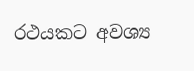රථයකට අවශ්‍ය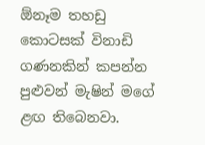ඕනෑම තහඩු කොටසක් විනාඩි ගණනකින් කපන්න පුළුවන් මැෂින් මගේ ළඟ තිබෙනවා.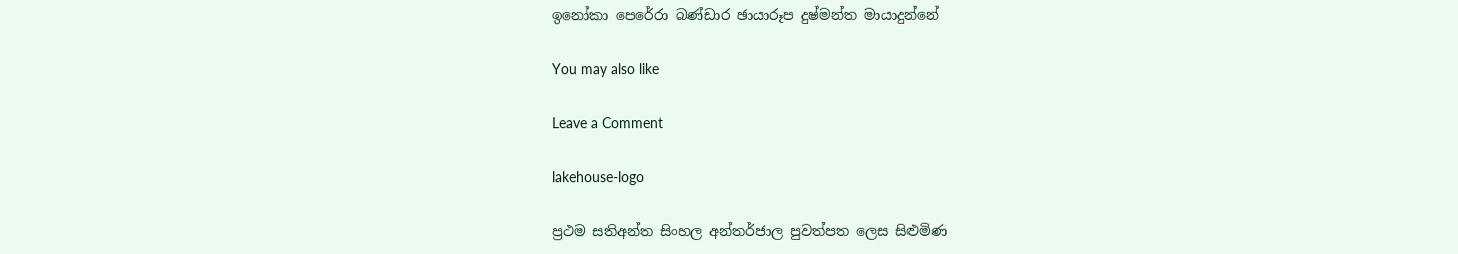ඉනෝකා පෙරේරා බණ්ඩාර ඡායාරූප දුෂ්මන්ත මායාදුන්නේ

You may also like

Leave a Comment

lakehouse-logo

ප්‍රථම සතිඅන්ත සිංහල අන්තර්ජාල පුවත්පත ලෙස සිළුමිණ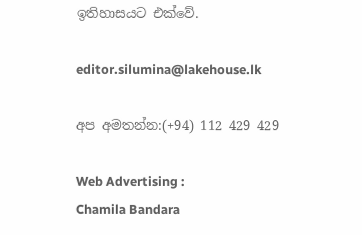ඉතිහාසයට එක්වේ.

editor.silumina@lakehouse.lk

අප අමතන්න:(+94) 112 429 429

Web Advertising :
Chamila Bandara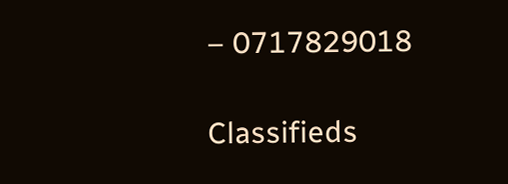– 0717829018

Classifieds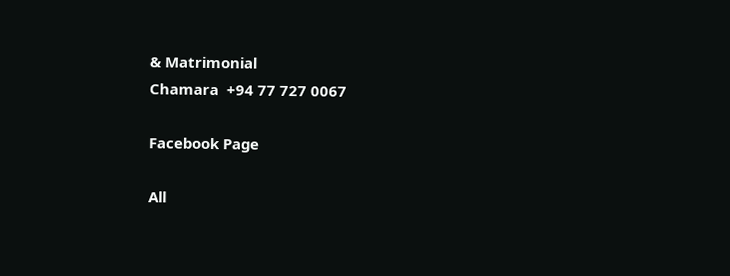& Matrimonial
Chamara  +94 77 727 0067

Facebook Page

All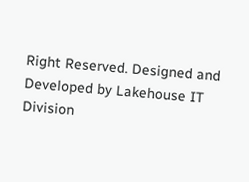Right Reserved. Designed and Developed by Lakehouse IT Division